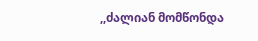,,ძალიან მომწონდა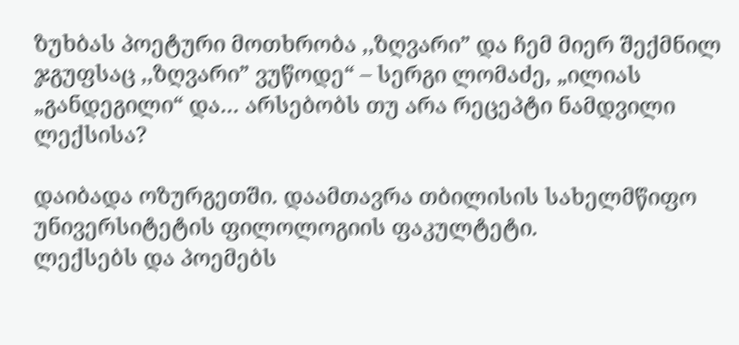ზუხბას პოეტური მოთხრობა ,,ზღვარი” და ჩემ მიერ შექმნილ ჯგუფსაც ,,ზღვარი” ვუწოდე“ – სერგი ლომაძე, „ილიას „განდეგილი“ და… არსებობს თუ არა რეცეპტი ნამდვილი ლექსისა?

დაიბადა ოზურგეთში. დაამთავრა თბილისის სახელმწიფო უნივერსიტეტის ფილოლოგიის ფაკულტეტი.
ლექსებს და პოემებს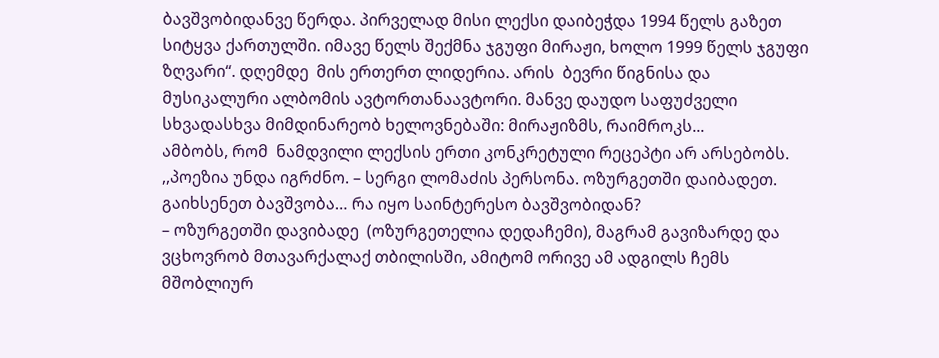ბავშვობიდანვე წერდა. პირველად მისი ლექსი დაიბეჭდა 1994 წელს გაზეთ სიტყვა ქართულში. იმავე წელს შექმნა ჯგუფი მირაჟი, ხოლო 1999 წელს ჯგუფი ზღვარი“. დღემდე  მის ერთერთ ლიდერია. არის  ბევრი წიგნისა და მუსიკალური ალბომის ავტორთანაავტორი. მანვე დაუდო საფუძველი სხვადასხვა მიმდინარეობ ხელოვნებაში: მირაჟიზმს, რაიმროკს...
ამბობს, რომ  ნამდვილი ლექსის ერთი კონკრეტული რეცეპტი არ არსებობს. ,,პოეზია უნდა იგრძნო. – სერგი ლომაძის პერსონა. ოზურგეთში დაიბადეთ. გაიხსენეთ ბავშვობა… რა იყო საინტერესო ბავშვობიდან?
– ოზურგეთში დავიბადე  (ოზურგეთელია დედაჩემი), მაგრამ გავიზარდე და ვცხოვრობ მთავარქალაქ თბილისში, ამიტომ ორივე ამ ადგილს ჩემს მშობლიურ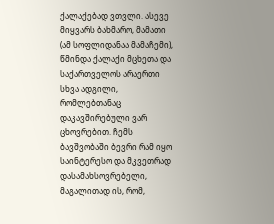ქალაქებად ვთვლი. ასევე მიყვარს ბახმარო, მამათი (ამ სოფლიდანაა მამაჩემი), წმინდა ქალაქი მცხეთა და საქართველოს არაერთი სხვა ადგილი, რომლებთანაც დაკავშირებული ვარ ცხოვრებით. ჩემს ბავშვობაში ბევრი რამ იყო საინტერესო და მკვეთრად დასამახსოვრებელი, მაგალითად ის, რომ,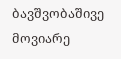ბავშვობაშივე მოვიარე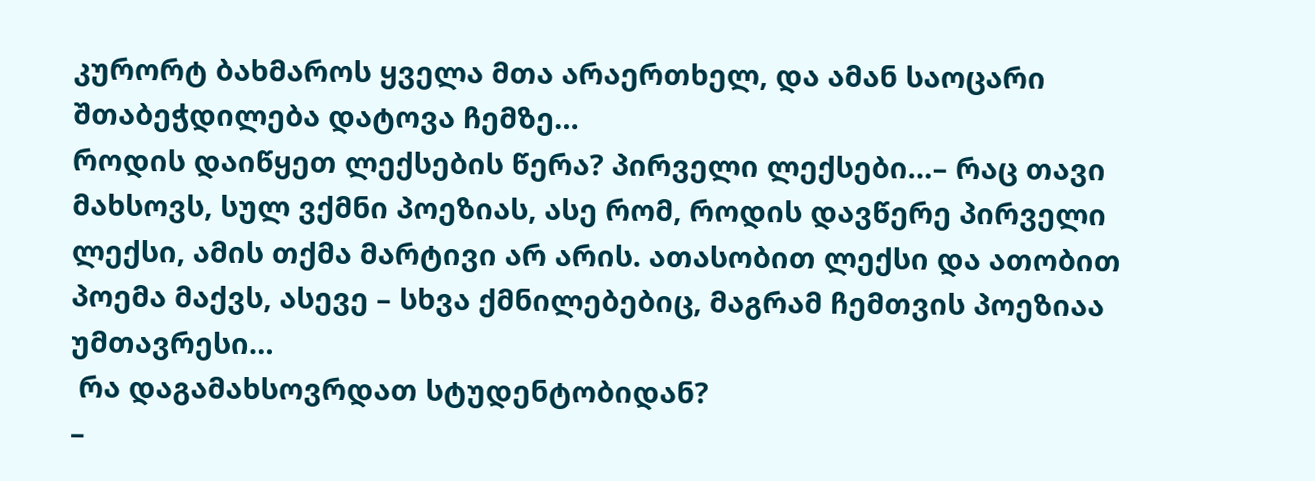კურორტ ბახმაროს ყველა მთა არაერთხელ, და ამან საოცარი შთაბეჭდილება დატოვა ჩემზე…
როდის დაიწყეთ ლექსების წერა? პირველი ლექსები…– რაც თავი მახსოვს, სულ ვქმნი პოეზიას, ასე რომ, როდის დავწერე პირველი ლექსი, ამის თქმა მარტივი არ არის. ათასობით ლექსი და ათობით პოემა მაქვს, ასევე – სხვა ქმნილებებიც, მაგრამ ჩემთვის პოეზიაა უმთავრესი…
 რა დაგამახსოვრდათ სტუდენტობიდან?
–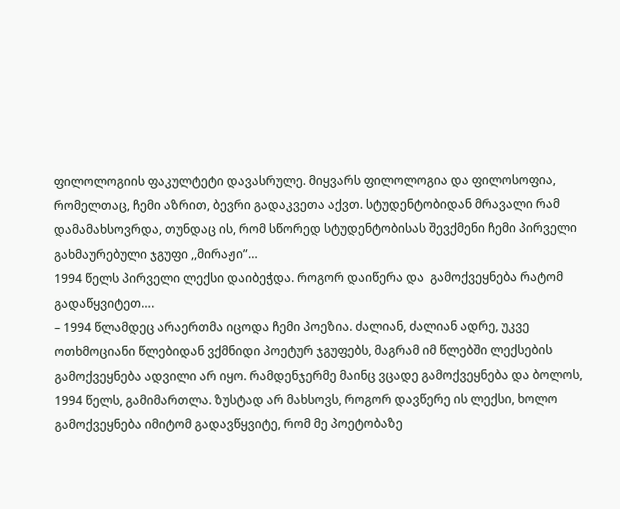ფილოლოგიის ფაკულტეტი დავასრულე. მიყვარს ფილოლოგია და ფილოსოფია, რომელთაც, ჩემი აზრით, ბევრი გადაკვეთა აქვთ. სტუდენტობიდან მრავალი რამ დამამახსოვრდა, თუნდაც ის, რომ სწორედ სტუდენტობისას შევქმენი ჩემი პირველი გახმაურებული ჯგუფი ,,მირაჟი”…
1994 წელს პირველი ლექსი დაიბეჭდა. როგორ დაიწერა და  გამოქვეყნება რატომ გადაწყვიტეთ….
– 1994 წლამდეც არაერთმა იცოდა ჩემი პოეზია. ძალიან, ძალიან ადრე, უკვე ოთხმოციანი წლებიდან ვქმნიდი პოეტურ ჯგუფებს, მაგრამ იმ წლებში ლექსების გამოქვეყნება ადვილი არ იყო. რამდენჯერმე მაინც ვცადე გამოქვეყნება და ბოლოს, 1994 წელს, გამიმართლა. ზუსტად არ მახსოვს, როგორ დავწერე ის ლექსი, ხოლო გამოქვეყნება იმიტომ გადავწყვიტე, რომ მე პოეტობაზე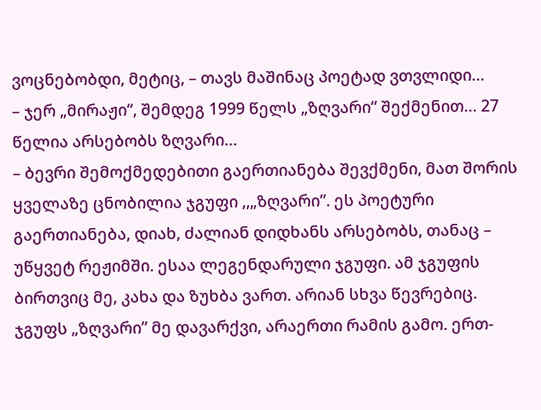ვოცნებობდი, მეტიც, – თავს მაშინაც პოეტად ვთვლიდი…
– ჯერ „მირაჟი“, შემდეგ 1999 წელს „ზღვარი“ შექმენით… 27 წელია არსებობს ზღვარი…
– ბევრი შემოქმედებითი გაერთიანება შევქმენი, მათ შორის ყველაზე ცნობილია ჯგუფი ,,„ზღვარი”. ეს პოეტური გაერთიანება, დიახ, ძალიან დიდხანს არსებობს, თანაც – უწყვეტ რეჟიმში. ესაა ლეგენდარული ჯგუფი. ამ ჯგუფის ბირთვიც მე, კახა და ზუხბა ვართ. არიან სხვა წევრებიც. ჯგუფს „ზღვარი” მე დავარქვი, არაერთი რამის გამო. ერთ-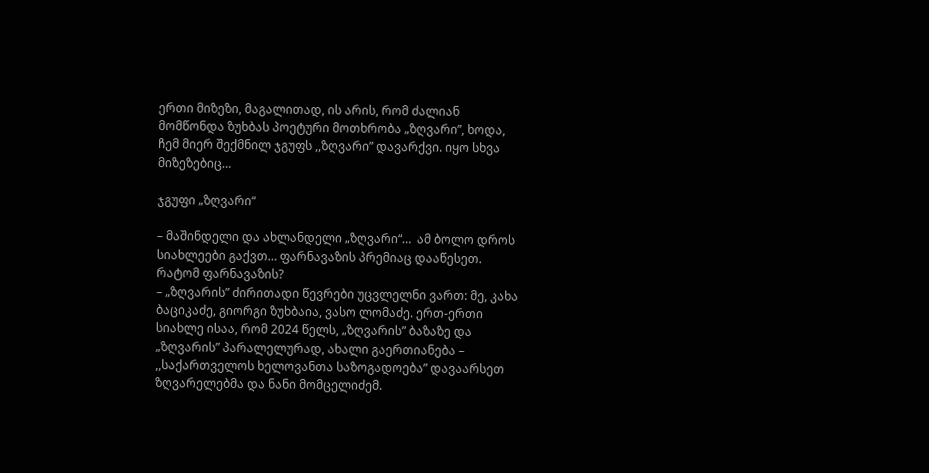ერთი მიზეზი, მაგალითად, ის არის, რომ ძალიან მომწონდა ზუხბას პოეტური მოთხრობა „ზღვარი”, ხოდა, ჩემ მიერ შექმნილ ჯგუფს ,,ზღვარი” დავარქვი. იყო სხვა მიზეზებიც…

ჯგუფი „ზღვარი“

– მაშინდელი და ახლანდელი „ზღვარი“…  ამ ბოლო დროს სიახლეები გაქვთ… ფარნავაზის პრემიაც დააწესეთ. რატომ ფარნავაზის?
– „ზღვარის” ძირითადი წევრები უცვლელნი ვართ: მე, კახა ბაციკაძე, გიორგი ზუხბაია, ვასო ლომაძე. ერთ-ერთი სიახლე ისაა, რომ 2024 წელს, „ზღვარის” ბაზაზე და „ზღვარის” პარალელურად, ახალი გაერთიანება – ,,საქართველოს ხელოვანთა საზოგადოება” დავაარსეთ ზღვარელებმა და ნანი მომცელიძემ.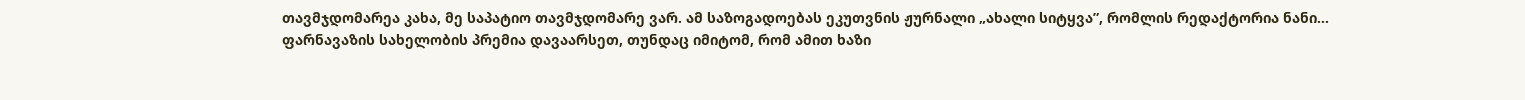თავმჯდომარეა კახა, მე საპატიო თავმჯდომარე ვარ. ამ საზოგადოებას ეკუთვნის ჟურნალი „ახალი სიტყვა”, რომლის რედაქტორია ნანი…
ფარნავაზის სახელობის პრემია დავაარსეთ, თუნდაც იმიტომ, რომ ამით ხაზი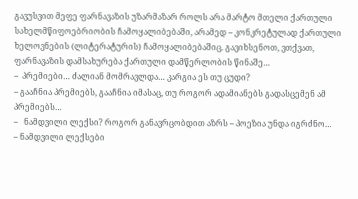გავუსვით მეფე ფარნავაზის უზარმაზარ როლს არა მარტო მთელი ქართული სახელმწიფოებრიობის ჩამოყალიბებაში, არამედ – კონკრეტულად ქართული ხელოვნების (ლიტერატურის) ჩამოყალიბებაშიც. გავიხსენოთ, ვთქვათ, ფარნავაზის დამსახურება ქართული დამწერლობის წინაშე…
–  პრემიები… ძალიან მომრავლდა… კარგია ეს თუ ცუდი?
– გააჩნია პრემიებს, გააჩნია იმასაც, თუ როგორ ადამიანებს გადასცემენ ამ პრემიებს…
–   ნამდვილი ლექსი? როგორ განავრცობდით აზრს – პოეზია უნდა იგრძნო…
– ნამდვილი ლექსები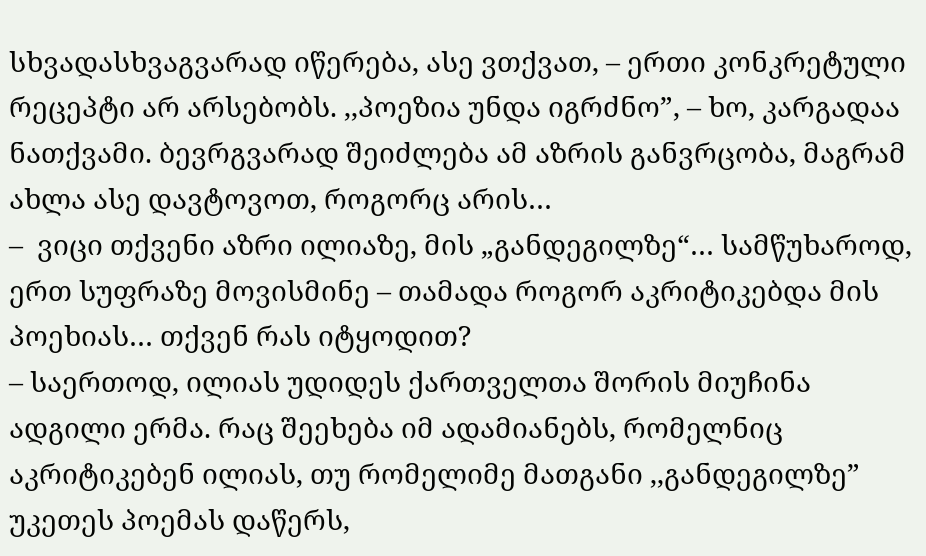სხვადასხვაგვარად იწერება, ასე ვთქვათ, – ერთი კონკრეტული რეცეპტი არ არსებობს. ,,პოეზია უნდა იგრძნო”, – ხო, კარგადაა ნათქვამი. ბევრგვარად შეიძლება ამ აზრის განვრცობა, მაგრამ ახლა ასე დავტოვოთ, როგორც არის…
–  ვიცი თქვენი აზრი ილიაზე, მის „განდეგილზე“… სამწუხაროდ, ერთ სუფრაზე მოვისმინე – თამადა როგორ აკრიტიკებდა მის პოეხიას… თქვენ რას იტყოდით?
– საერთოდ, ილიას უდიდეს ქართველთა შორის მიუჩინა ადგილი ერმა. რაც შეეხება იმ ადამიანებს, რომელნიც აკრიტიკებენ ილიას, თუ რომელიმე მათგანი ,,განდეგილზე” უკეთეს პოემას დაწერს,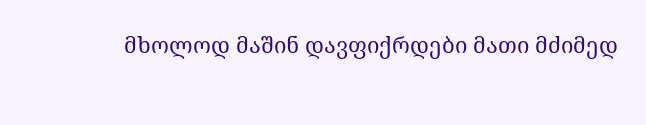მხოლოდ მაშინ დავფიქრდები მათი მძიმედ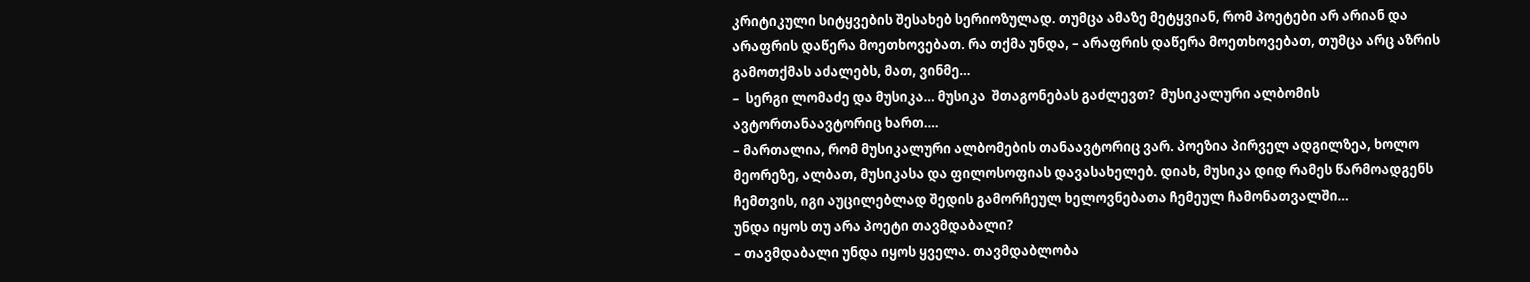კრიტიკული სიტყვების შესახებ სერიოზულად. თუმცა ამაზე მეტყვიან, რომ პოეტები არ არიან და არაფრის დაწერა მოეთხოვებათ. რა თქმა უნდა, – არაფრის დაწერა მოეთხოვებათ, თუმცა არც აზრის გამოთქმას აძალებს, მათ, ვინმე…
–  სერგი ლომაძე და მუსიკა… მუსიკა  შთაგონებას გაძლევთ?  მუსიკალური ალბომის ავტორთანაავტორიც ხართ….
– მართალია, რომ მუსიკალური ალბომების თანაავტორიც ვარ. პოეზია პირველ ადგილზეა, ხოლო მეორეზე, ალბათ, მუსიკასა და ფილოსოფიას დავასახელებ. დიახ, მუსიკა დიდ რამეს წარმოადგენს ჩემთვის, იგი აუცილებლად შედის გამორჩეულ ხელოვნებათა ჩემეულ ჩამონათვალში…
უნდა იყოს თუ არა პოეტი თავმდაბალი?
– თავმდაბალი უნდა იყოს ყველა. თავმდაბლობა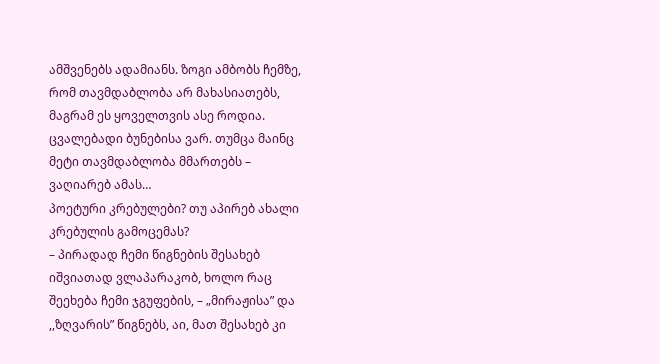ამშვენებს ადამიანს. ზოგი ამბობს ჩემზე, რომ თავმდაბლობა არ მახასიათებს, მაგრამ ეს ყოველთვის ასე როდია. ცვალებადი ბუნებისა ვარ. თუმცა მაინც მეტი თავმდაბლობა მმართებს – ვაღიარებ ამას…
პოეტური კრებულები? თუ აპირებ ახალი კრებულის გამოცემას?
– პირადად ჩემი წიგნების შესახებ იშვიათად ვლაპარაკობ, ხოლო რაც შეეხება ჩემი ჯგუფების, – „მირაჟისა” და ,,ზღვარის” წიგნებს, აი, მათ შესახებ კი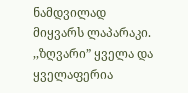ნამდვილად მიყვარს ლაპარაკი. ,,ზღვარი” ყველა და ყველაფერია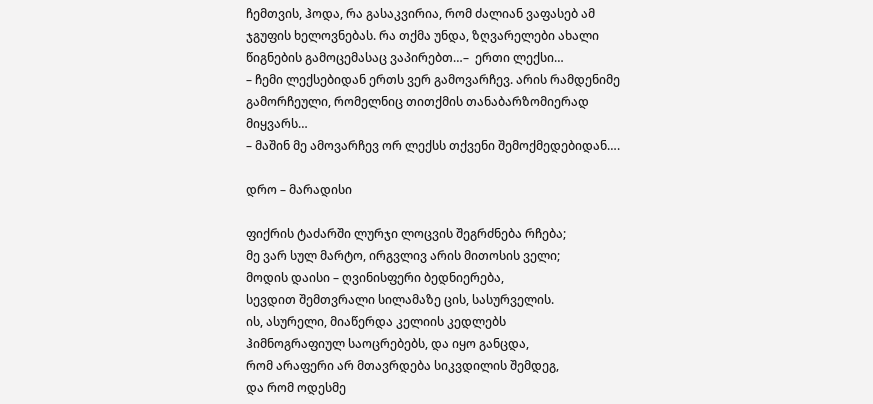ჩემთვის, ჰოდა, რა გასაკვირია, რომ ძალიან ვაფასებ ამ ჯგუფის ხელოვნებას. რა თქმა უნდა, ზღვარელები ახალი წიგნების გამოცემასაც ვაპირებთ…–  ერთი ლექსი…
– ჩემი ლექსებიდან ერთს ვერ გამოვარჩევ. არის რამდენიმე გამორჩეული, რომელნიც თითქმის თანაბარზომიერად მიყვარს…
– მაშინ მე ამოვარჩევ ორ ლექსს თქვენი შემოქმედებიდან….

დრო – მარადისი

ფიქრის ტაძარში ლურჯი ლოცვის შეგრძნება რჩება;
მე ვარ სულ მარტო, ირგვლივ არის მითოსის ველი;
მოდის დაისი – ღვინისფერი ბედნიერება,
სევდით შემთვრალი სილამაზე ცის, სასურველის.
ის, ასურელი, მიაწერდა კელიის კედლებს
ჰიმნოგრაფიულ საოცრებებს, და იყო განცდა,
რომ არაფერი არ მთავრდება სიკვდილის შემდეგ,
და რომ ოდესმე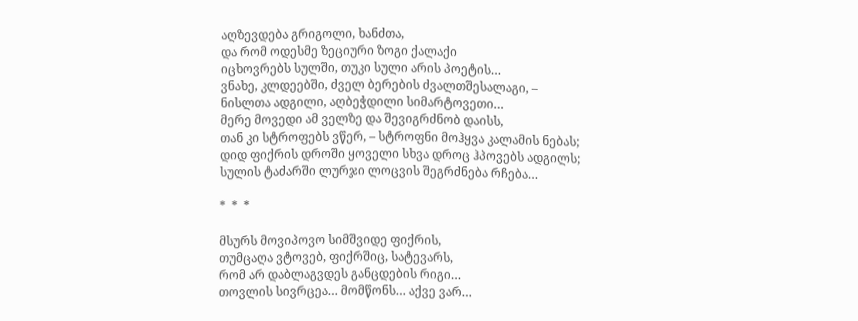აღზევდება გრიგოლი, ხანძთა,
და რომ ოდესმე ზეციური ზოგი ქალაქი
იცხოვრებს სულში, თუკი სული არის პოეტის…
ვნახე, კლდეებში, ძველ ბერების ძვალთშესალაგი, –
ნისლთა ადგილი, აღბეჭდილი სიმარტოვეთი…
მერე მოვედი ამ ველზე და შევიგრძნობ დაისს,
თან კი სტროფებს ვწერ, – სტროფნი მოჰყვა კალამის ნებას;
დიდ ფიქრის დროში ყოველი სხვა დროც ჰპოვებს ადგილს;
სულის ტაძარში ლურჯი ლოცვის შეგრძნება რჩება…

*  *  *

მსურს მოვიპოვო სიმშვიდე ფიქრის,
თუმცაღა ვტოვებ, ფიქრშიც, სატევარს,
რომ არ დაბლაგვდეს განცდების რიგი…
თოვლის სივრცეა… მომწონს… აქვე ვარ…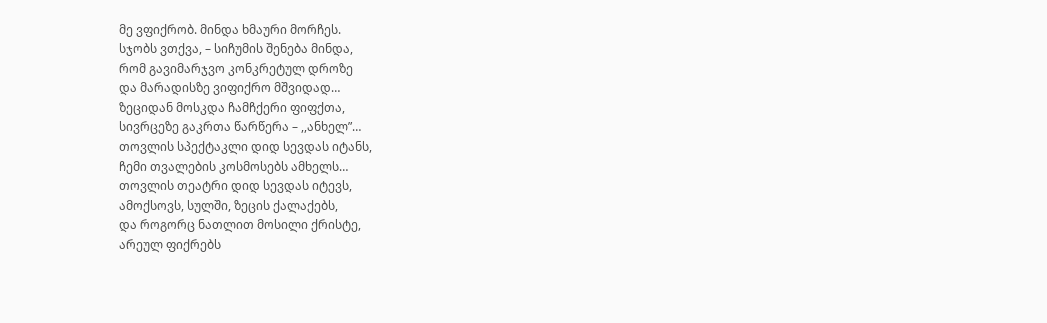მე ვფიქრობ. მინდა ხმაური მორჩეს.
სჯობს ვთქვა, – სიჩუმის შენება მინდა,
რომ გავიმარჯვო კონკრეტულ დროზე
და მარადისზე ვიფიქრო მშვიდად…
ზეციდან მოსკდა ჩამჩქერი ფიფქთა,
სივრცეზე გაკრთა წარწერა – ,,ანხელ”…
თოვლის სპექტაკლი დიდ სევდას იტანს,
ჩემი თვალების კოსმოსებს ამხელს…
თოვლის თეატრი დიდ სევდას იტევს,
ამოქსოვს, სულში, ზეცის ქალაქებს,
და როგორც ნათლით მოსილი ქრისტე,
არეულ ფიქრებს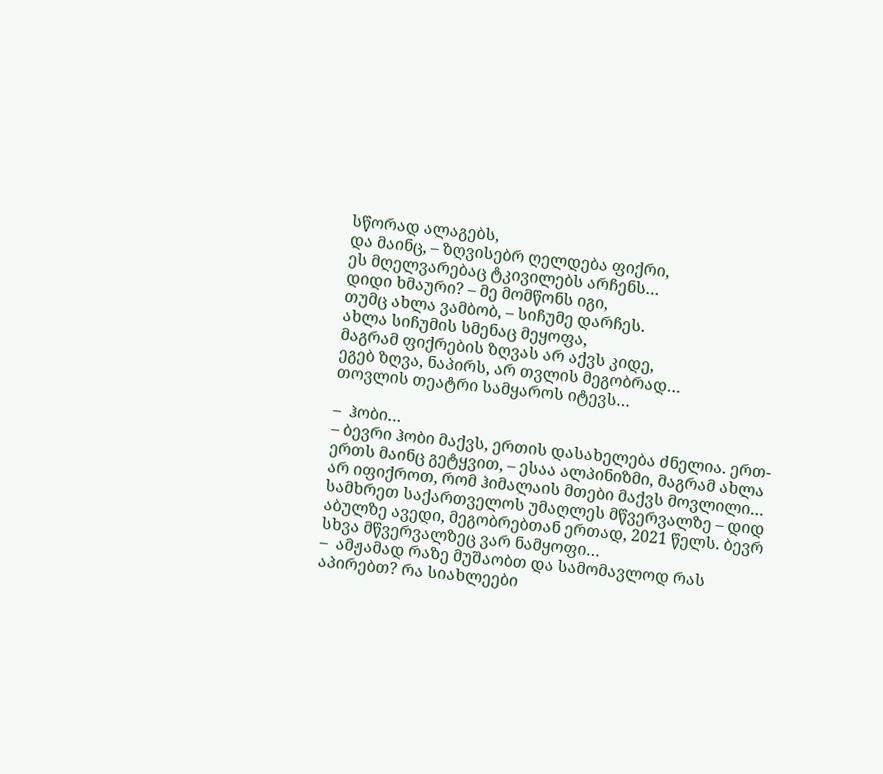სწორად ალაგებს,
და მაინც, – ზღვისებრ ღელდება ფიქრი,
ეს მღელვარებაც ტკივილებს არჩენს…
დიდი ხმაური? – მე მომწონს იგი,
თუმც ახლა ვამბობ, – სიჩუმე დარჩეს.
ახლა სიჩუმის სმენაც მეყოფა,
მაგრამ ფიქრების ზღვას არ აქვს კიდე,
ეგებ ზღვა, ნაპირს, არ თვლის მეგობრად…
თოვლის თეატრი სამყაროს იტევს…

–  ჰობი…
– ბევრი ჰობი მაქვს, ერთის დასახელება ძნელია. ერთ-ერთს მაინც გეტყვით, – ესაა ალპინიზმი, მაგრამ ახლა არ იფიქროთ, რომ ჰიმალაის მთები მაქვს მოვლილი… სამხრეთ საქართველოს უმაღლეს მწვერვალზე – დიდ აბულზე ავედი, მეგობრებთან ერთად, 2021 წელს. ბევრ სხვა მწვერვალზეც ვარ ნამყოფი…
–  ამჟამად რაზე მუშაობთ და სამომავლოდ რას აპირებთ? რა სიახლეები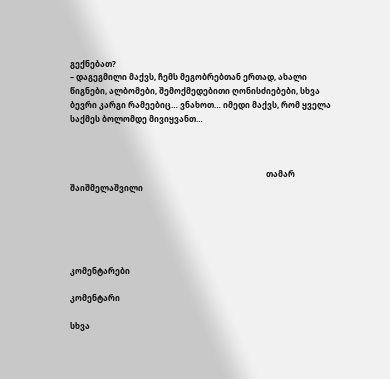გექნებათ?
– დაგეგმილი მაქვს, ჩემს მეგობრებთან ერთად, ახალი წიგნები, ალბომები, შემოქმედებითი ღონისძიებები, სხვა ბევრი კარგი რამეებიც… ვნახოთ… იმედი მაქვს, რომ ყველა საქმეს ბოლომდე მივიყვანთ…



                                                                                                  თამარ შაიშმელაშვილი





კომენტარები

კომენტარი

სხვა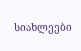სიახლეები